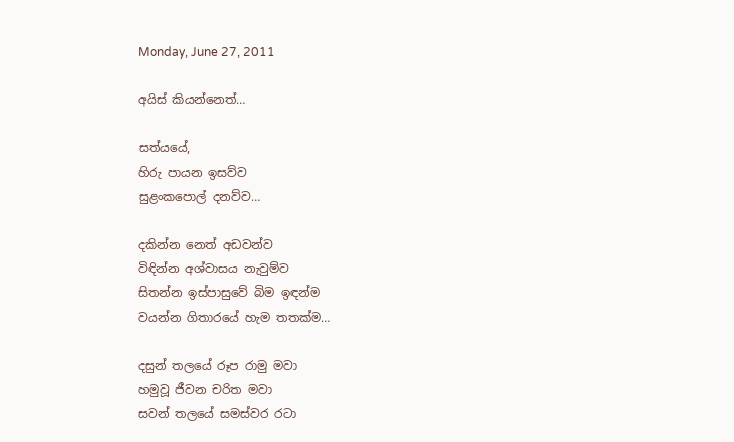Monday, June 27, 2011

අයිස් කියන්නෙත්…

සත්යයේ,
හිරු පායන ඉසව්ව
සුළංකපොල් දනව්ව…

දකින්න නෙත් අඩවන්ව
විඳින්න අශ්වාසය නැවුම්ව
සිතන්න ඉස්පාසුවේ බිම ඉඳන්ම
වයන්න ගිතාරයේ හැම තතක්ම…

දසුන් තලයේ රූප රාමු මවා
හමුවූ ජීවන චරිත මවා
සවන් තලයේ සමස්වර රටා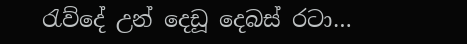රැව්දේ උන් දෙඩූ දෙබස් රටා…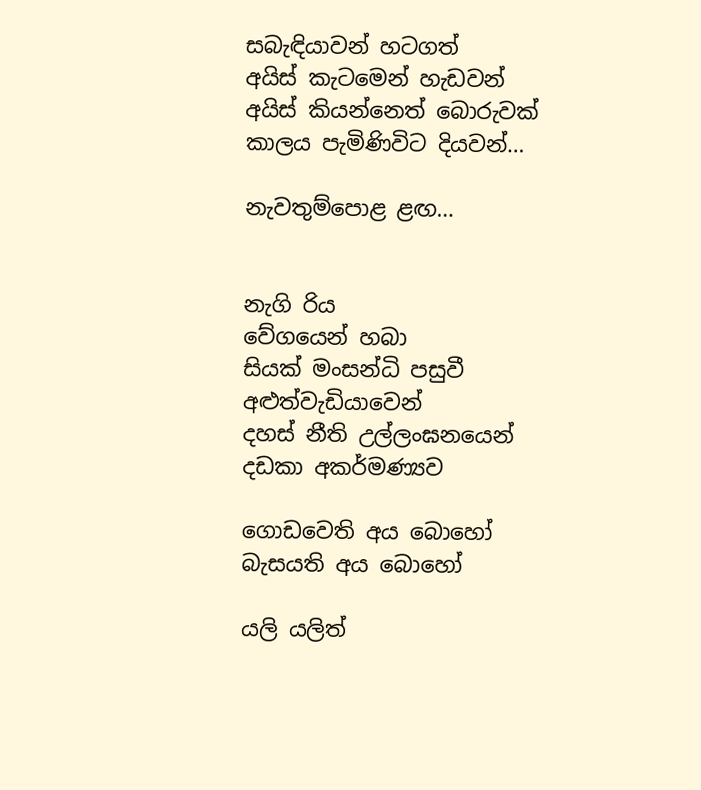සබැඳියාවන් හටගත්
අයිස් කැටමෙන් හැඩවන්
අයිස් කියන්නෙත් බොරුවක්
කාලය පැමිණිවිට දියවන්…

නැවතුම්පොළ ළඟ…


නැගි රිය
වේගයෙන් හබා
සියක් මංසන්ධි පසුවී
අළුත්වැඩියාවෙන්
දහස් නීති උල්ලංඝනයෙන්
දඩකා අකර්මණ්‍යව

ගොඩවෙති අය බොහෝ
බැසයති අය බොහෝ

යලි යලිත්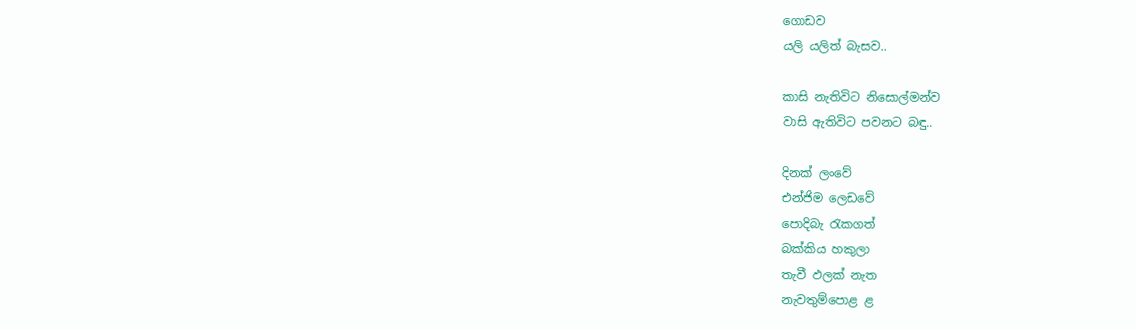ගොඩව
යලි යලිත් බැසව..

කාසි නැතිවිට නිසොල්මන්ව
වාසි ඇතිවිට පවනට බඳු..

දිනක් ලංවේ
එන්ජිම ලෙඩවේ
පොදිබැ රැකගත්
බක්කිය හකුලා
තැවී ඵලක් නැත
නැවතුම්පොළ ළ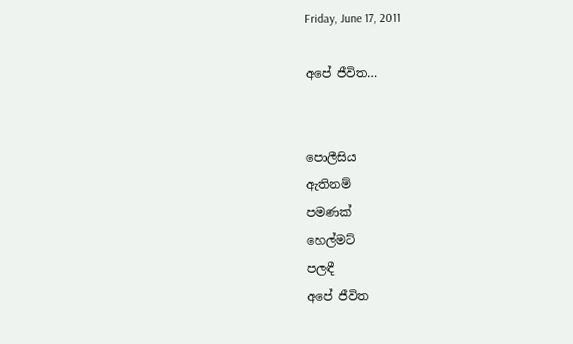Friday, June 17, 2011

අපේ ජීවිත…


පොලීසිය
ඇතිනම්
පමණක්
හෙල්මට්
පලඳී
අපේ ජීවිත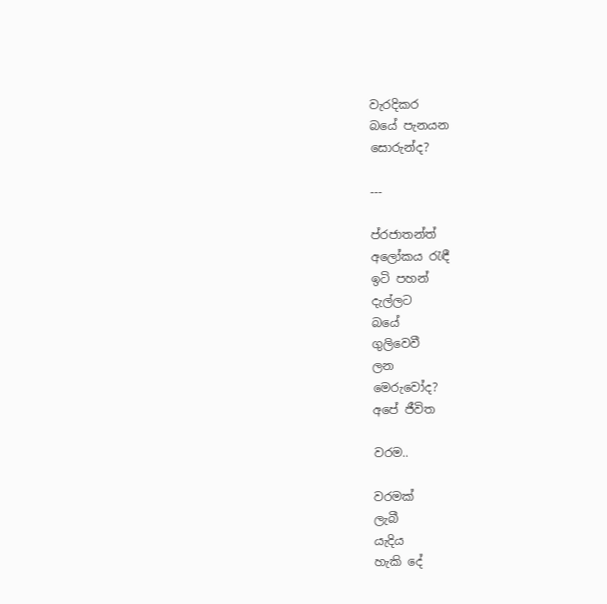වැරදිකර
බයේ පැනයන
සොරුන්ද?

---

ප්රජාතන්ත්
අලෝකය රැඳී
ඉටි පහන්
දැල්ලට
බයේ
ගුලිවෙවී
ලන
මෙරුවෝද?
අපේ ජීවිත

වරම..

වරමක්
ලැබී
යැදිය
හැකි දේ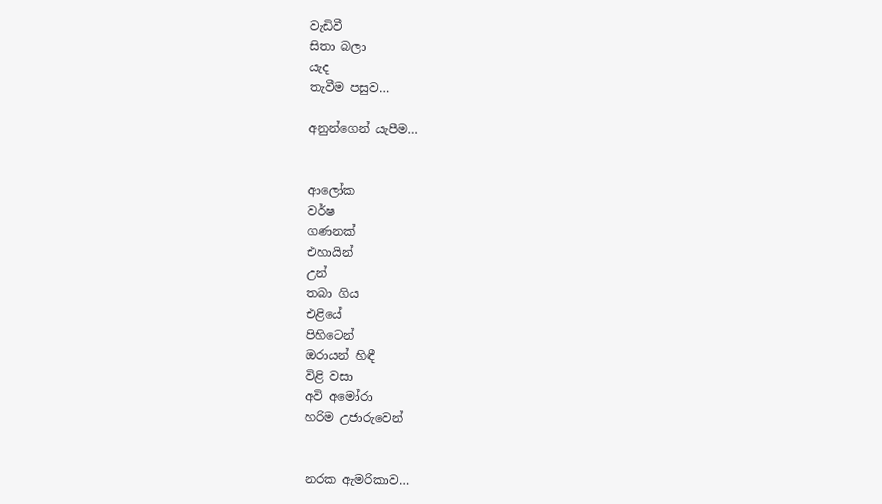වැඩිවී
සිතා බලා
යැද
තැවීම පසුව…

අනුන්ගෙන් යැපීම…


ආලෝක
වර්ෂ
ගණනක්
එහායින්
උන්
තබා ගිය
එළියේ
පිහිටෙන්
ඔරායන් හිඳී
විළි වසා
අවි අමෝරා
හරිම උජාරුවෙන්


නරක ඇමරිකාව…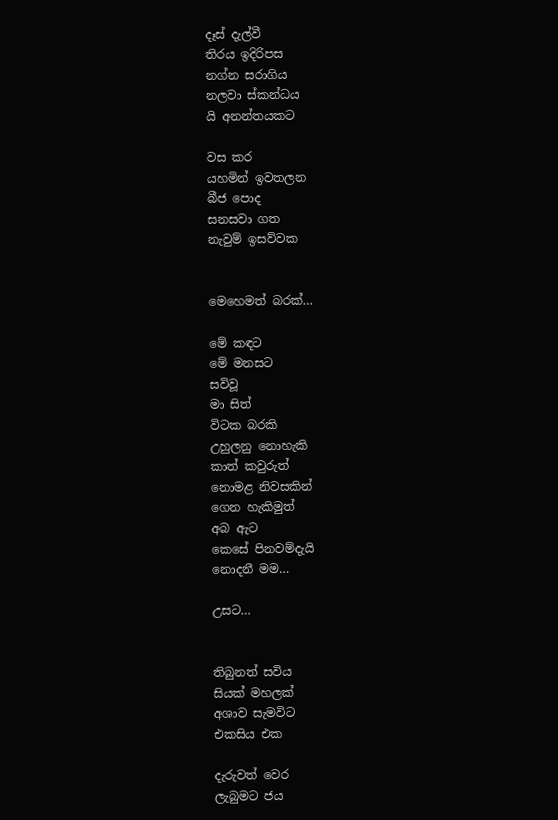දෑස් දැල්වී
තිරය ඉදිරිපස
නග්න සරාගිය
නලවා ස්කන්ධය
යි අනන්තයකට

වස කර
යහමින් ඉවතලන
බීජ පොද
සනසවා ගත
නැවුම් ඉසව්වක


මෙහෙමත් බරක්…

මේ කඳට
මේ මනසට
සවිවූ
මා සිත්
විටක බරකි
උහුලනු නොහැකි
කාත් කවුරුත්
නොමළ නිවසකින්
ගෙන හැකිමුත්
අබ ඇට
කෙසේ පිනවම්දැයි
නොදනී මම…

උසට…


තිබුනත් සවිය
සියක් මහලක්
අශාව සැමවිට
එකසිය එක

දැරුවත් වෙර
ලැබුමට ජය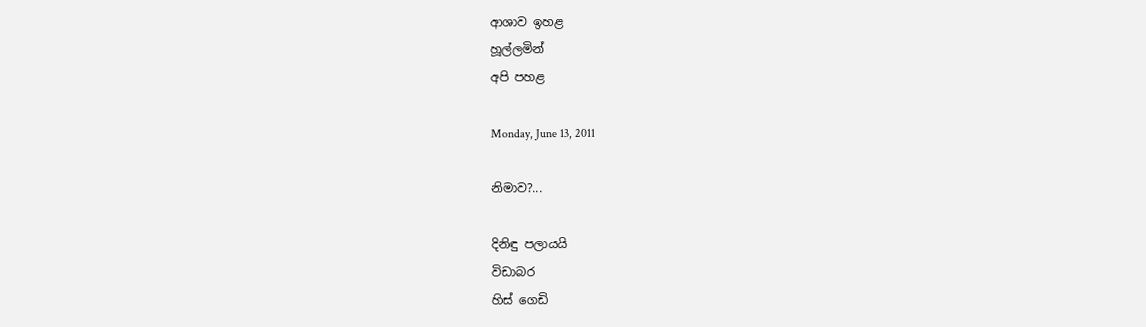ආශාව ඉහළ
හූල්ලමින්
අපි පහළ

Monday, June 13, 2011

නිමාව?...

දිනිඳු පලායයි
විඩාබර
හිස් ගෙඩි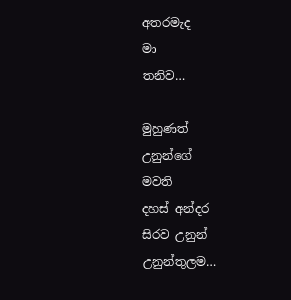අතරමැද
මා
තනිව…

මුහුණත්
උනුන්ගේ
මවති
දහස් අන්දර
සිරව උනුන්
උනුන්තුලම…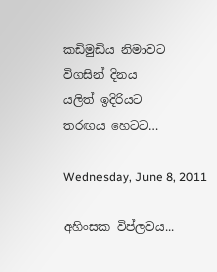කඩිමුඩිය නිමාවට
විගසින් දිනය
යලිත් ඉදිරියට
තරඟය හෙටට…

Wednesday, June 8, 2011

අහිංසක විප්ලවය...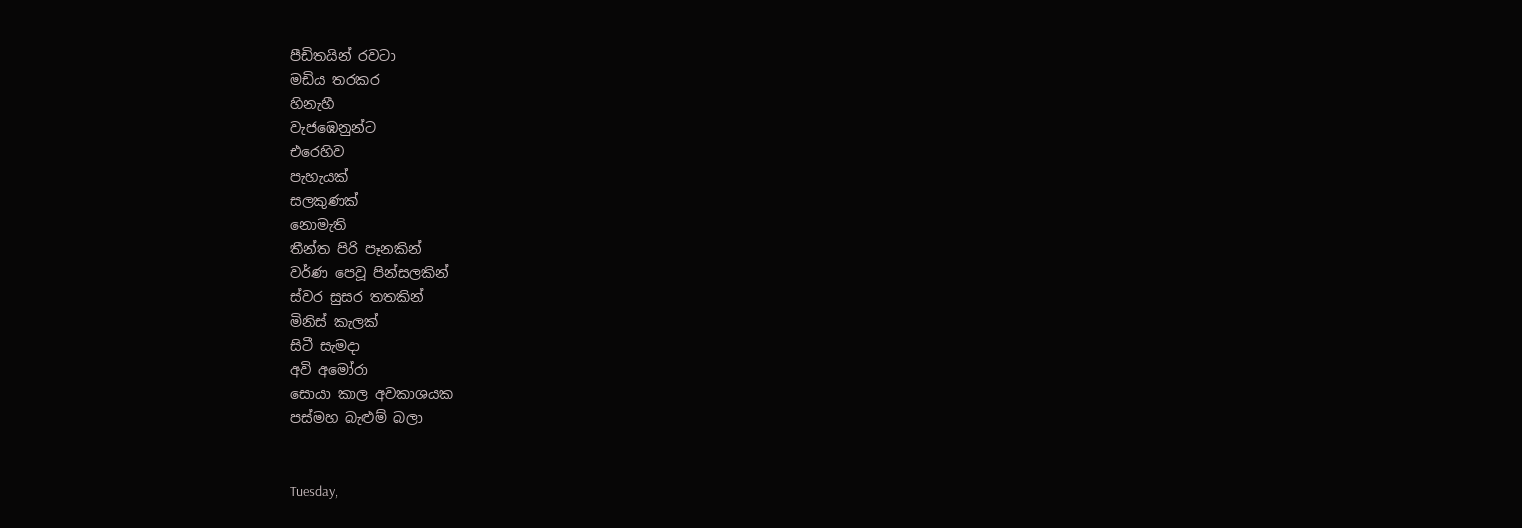පීඩිතයින් රවටා
මඩිය තරකර
හිනැහී
වැජඹෙනුන්ට
එරෙහිව
පැහැයක්
සලකුණක්
නොමැති
තීන්ත පිරි පෑනකින්
වර්ණ පෙවූ පින්සලකින්
ස්වර සුසර තතකින්
මිනිස් කැලක්
සිටී සැමදා
අවි අමෝරා
සොයා කාල අවකාශයක
පස්මහ බැළුම් බලා


Tuesday,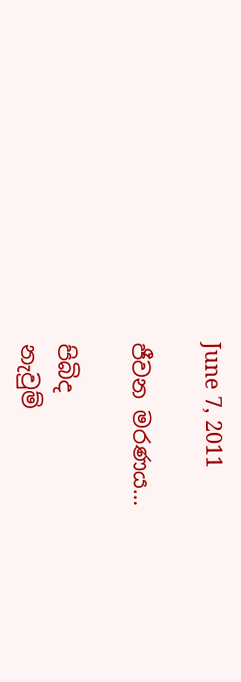June 7, 2011

ජීවන මරණය…

පිබිද
නැවුම්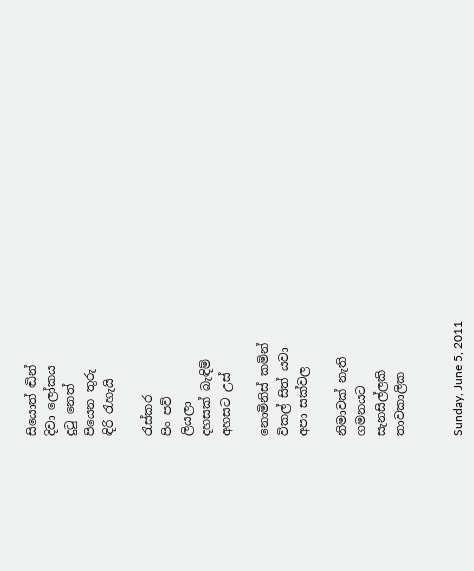සියොත් ඬින්
දිවා ලෝකය
දුටු නෙත්
පියෙන තුරු
ඳිරි රැහැයි

රැස්කර
පිං පව්
ලියලා
දහසක් බැඳිම්
අහසට උස්

නොමිනිස් කමින්
විකල් සිත් යවා
අපා සක්වල

නිමාවක් නැති
ගමනයට
සැනසිල්ලකි
තාවකාලික


Sunday, June 5, 2011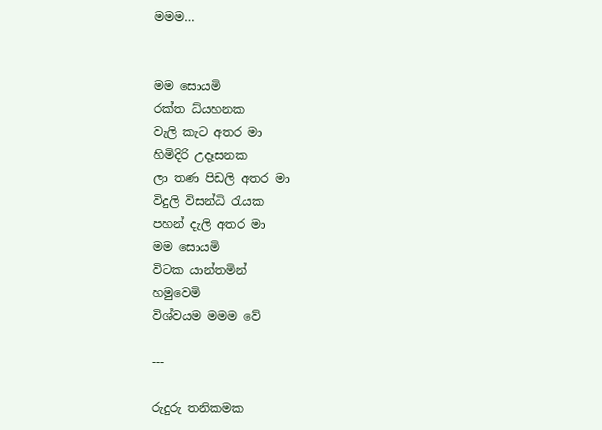මමම…


මම සොයමි
රක්ත ධ්යහනක
වැලි කැට අතර මා
හිමිදිරි උදෑසනක
ලා තණ පිඩලි අතර මා
විදුලි විසන්ධි රැයක
පහන් දැලි අතර මා
මම සොයමි
විටක යාන්තමින්
හමුවෙමි
විශ්වයම මමම වේ

---

රුදුරු තනිකමක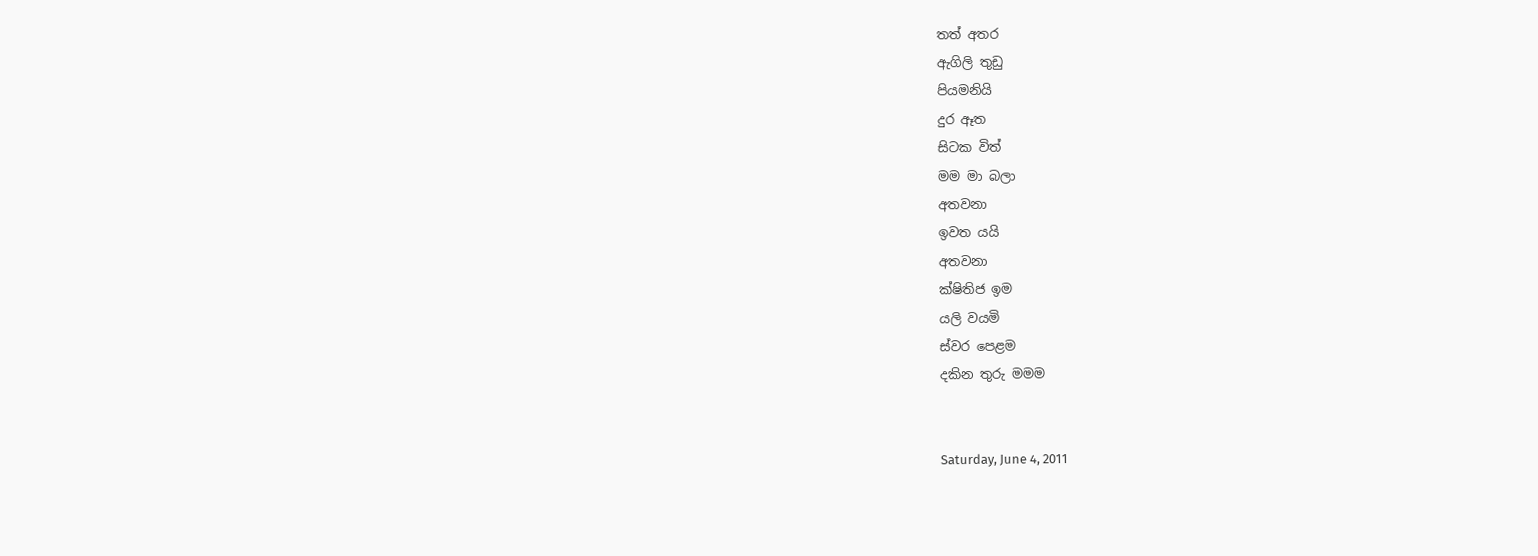තත් අතර
ඇගිලි තුඩු
පියමනියි
දුර ඈත
සිටක විත්
මම මා බලා
අතවනා
ඉවත යයි
අතවනා
ක්ෂිතිජ ඉම
යලි වයමි
ස්වර පෙළම
දකින තුරු මමම


Saturday, June 4, 2011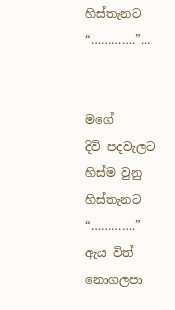හිස්තැනට “………….”...


මගේ
දිවි පදවැලට
හිස්ම වුනු
හිස්තැනට
“………….”
ඇය විත්
නොගලපා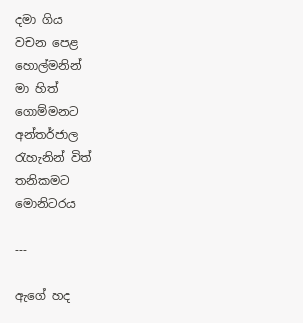දමා ගිය
වචන පෙළ
හොල්මනින්
මා හිත්
ගොම්මනට
අන්තර්ජාල
රැහැනින් විත්
තනිකමට
මොනිටරය

---

ඇගේ හද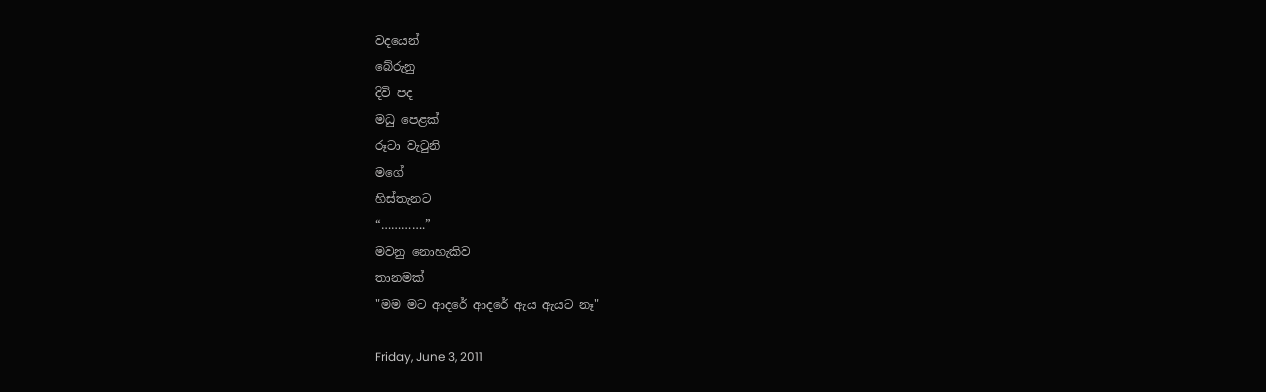වදයෙන්
බේරුනු
දිවි පද
මධු පෙළක්
රූටා වැටුනි
මගේ
හිස්තැනට
“………….”
මවනු නොහැකිව
තානමක්
"මම මට ආදරේ ආදරේ ඇය ඇයට නෑ"

Friday, June 3, 2011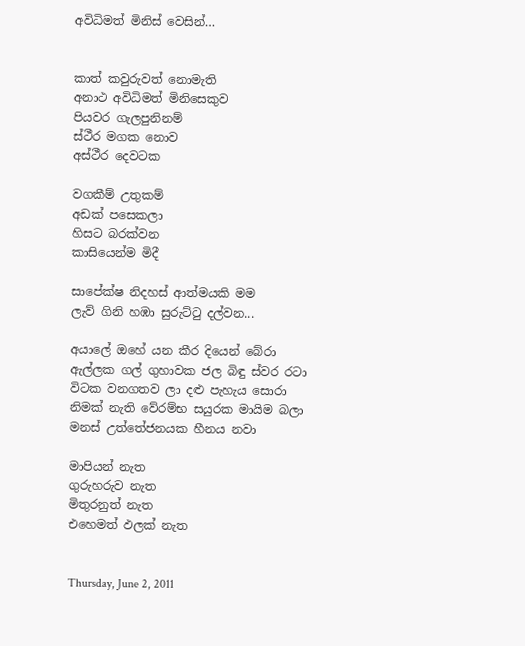අවිධිමත් මිනිස් වෙසින්…


කාත් කවුරුවත් නොමැති
අනාථ අවිධිමත් මිනිසෙකුව
පියවර ගැලපුනිනම්
ස්ථීර මගක නොව
අස්ථීර දෙවටක

වගකීම් උතුකම්
අඩක් පසෙකලා
හිසට බරක්වන
කාසියෙන්ම මිදී

සාපේක්ෂ නිදහස් ආත්මයකි මම
ලැව් ගිනි හඹා සුරුට්ටු දල්වන...

අයාලේ ඔහේ යන කීර දියෙන් බේරා
ඇල්ලක ගල් ගුහාවක ජල බිඳු ස්වර රටා
විටක වනගතව ලා දළු පැහැය සොරා
නිමක් නැති වේරම්භ සයුරක මායිම බලා
මනස් උත්තේජනයක හීනය නවා

මාපියන් නැත
ගුරුහරුව නැත
මිතුරනුත් නැත
එහෙමත් ඵලක් නැත


Thursday, June 2, 2011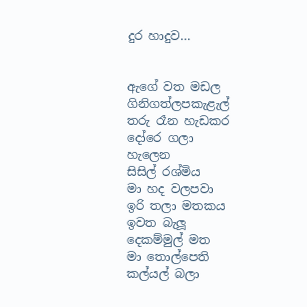දුර හාදුව…


ඇගේ වත මඩල
ගිනිගත්ලපකැළැල්
තරු රෑන හැඩකර
දෝරෙ ගලා
හැලෙන
සිසිල් රශ්මිය
මා හද වලපවා
ඉරි තලා මතකය
ඉවත බැලූ
දෙකම්මුල් මත
මා තොල්පෙති
කල්යල් බලා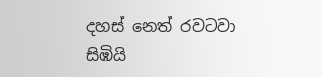දහස් නෙත් රවටවා
සිඹියි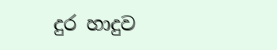දුර හාදුව